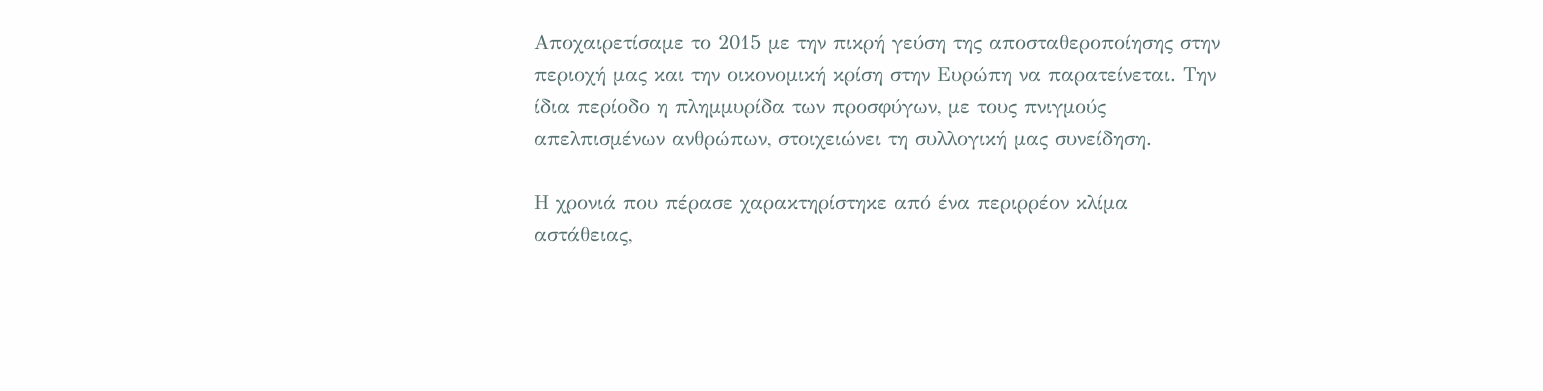Αποχαιρετίσαμε το 2015 με την πικρή γεύση της αποσταθεροποίησης στην περιοχή μας και την οικονομική κρίση στην Ευρώπη να παρατείνεται. Την ίδια περίοδο η πλημμυρίδα των προσφύγων, με τους πνιγμούς απελπισμένων ανθρώπων, στοιχειώνει τη συλλογική μας συνείδηση.

Η χρονιά που πέρασε χαρακτηρίστηκε από ένα περιρρέον κλίμα αστάθειας,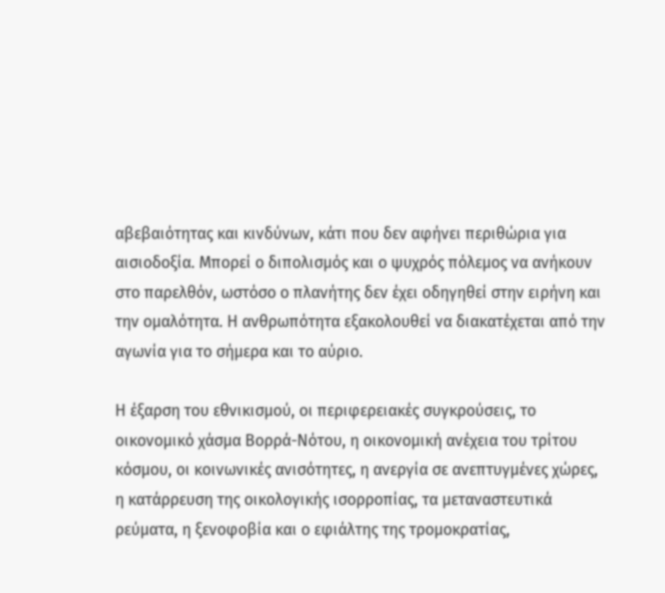αβεβαιότητας και κινδύνων, κάτι που δεν αφήνει περιθώρια για αισιοδοξία. Μπορεί ο διπολισμός και ο ψυχρός πόλεμος να ανήκουν στο παρελθόν, ωστόσο ο πλανήτης δεν έχει οδηγηθεί στην ειρήνη και την ομαλότητα. Η ανθρωπότητα εξακολουθεί να διακατέχεται από την αγωνία για το σήμερα και το αύριο.

Η έξαρση του εθνικισμού, οι περιφερειακές συγκρούσεις, το οικονομικό χάσμα Βορρά-Νότου, η οικονομική ανέχεια του τρίτου κόσμου, οι κοινωνικές ανισότητες, η ανεργία σε ανεπτυγμένες χώρες, η κατάρρευση της οικολογικής ισορροπίας, τα μεταναστευτικά ρεύματα, η ξενοφοβία και ο εφιάλτης της τρομοκρατίας,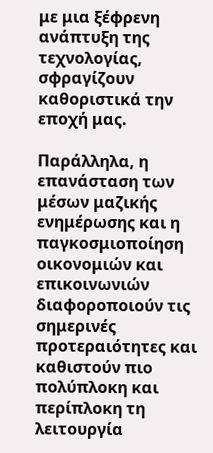με μια ξέφρενη ανάπτυξη της τεχνολογίας, σφραγίζουν καθοριστικά την εποχή μας.

Παράλληλα, η επανάσταση των μέσων μαζικής ενημέρωσης και η παγκοσμιοποίηση οικονομιών και επικοινωνιών διαφοροποιούν τις σημερινές προτεραιότητες και καθιστούν πιο πολύπλοκη και περίπλοκη τη λειτουργία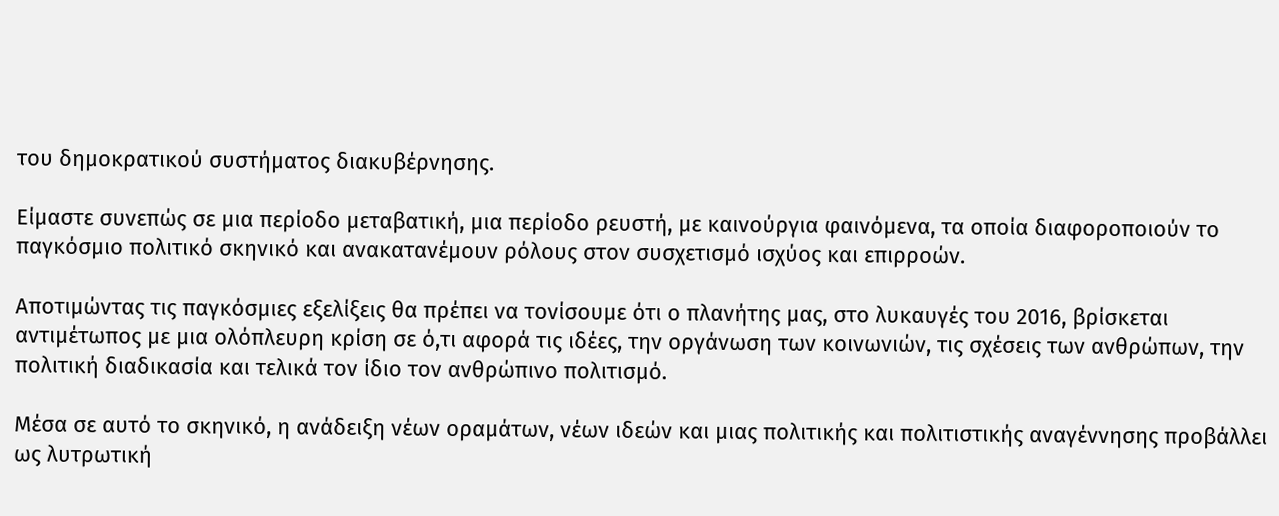του δημοκρατικού συστήματος διακυβέρνησης.

Είμαστε συνεπώς σε μια περίοδο μεταβατική, μια περίοδο ρευστή, με καινούργια φαινόμενα, τα οποία διαφοροποιούν το παγκόσμιο πολιτικό σκηνικό και ανακατανέμουν ρόλους στον συσχετισμό ισχύος και επιρροών.

Αποτιμώντας τις παγκόσμιες εξελίξεις θα πρέπει να τονίσουμε ότι ο πλανήτης μας, στο λυκαυγές του 2016, βρίσκεται αντιμέτωπος με μια ολόπλευρη κρίση σε ό,τι αφορά τις ιδέες, την οργάνωση των κοινωνιών, τις σχέσεις των ανθρώπων, την πολιτική διαδικασία και τελικά τον ίδιο τον ανθρώπινο πολιτισμό.

Μέσα σε αυτό το σκηνικό, η ανάδειξη νέων οραμάτων, νέων ιδεών και μιας πολιτικής και πολιτιστικής αναγέννησης προβάλλει ως λυτρωτική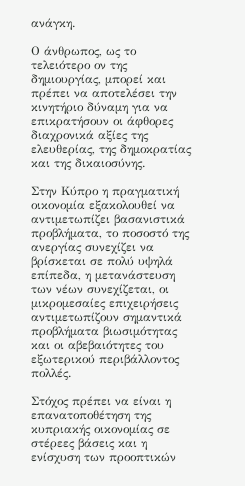ανάγκη.

Ο άνθρωπος, ως το τελειότερο ον της δημιουργίας, μπορεί και πρέπει να αποτελέσει την κινητήριο δύναμη για να επικρατήσουν οι άφθορες διαχρονικά αξίες της ελευθερίας, της δημοκρατίας και της δικαιοσύνης.

Στην Κύπρο η πραγματική οικονομία εξακολουθεί να αντιμετωπίζει βασανιστικά προβλήματα, το ποσοστό της ανεργίας συνεχίζει να βρίσκεται σε πολύ υψηλά επίπεδα, η μετανάστευση των νέων συνεχίζεται, οι μικρομεσαίες επιχειρήσεις αντιμετωπίζουν σημαντικά προβλήματα βιωσιμότητας και οι αβεβαιότητες του εξωτερικού περιβάλλοντος πολλές.

Στόχος πρέπει να είναι η επανατοποθέτηση της κυπριακής οικονομίας σε στέρεες βάσεις και η ενίσχυση των προοπτικών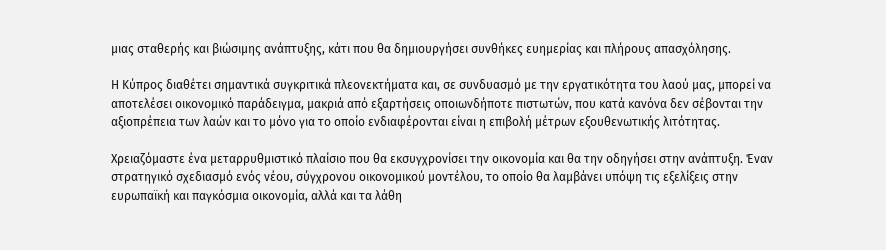μιας σταθερής και βιώσιμης ανάπτυξης, κάτι που θα δημιουργήσει συνθήκες ευημερίας και πλήρους απασχόλησης.

Η Κύπρος διαθέτει σημαντικά συγκριτικά πλεονεκτήματα και, σε συνδυασμό με την εργατικότητα του λαού μας, μπορεί να αποτελέσει οικονομικό παράδειγμα, μακριά από εξαρτήσεις οποιωνδήποτε πιστωτών, που κατά κανόνα δεν σέβονται την αξιοπρέπεια των λαών και το μόνο για το οποίο ενδιαφέρονται είναι η επιβολή μέτρων εξουθενωτικής λιτότητας.

Χρειαζόμαστε ένα μεταρρυθμιστικό πλαίσιο που θα εκσυγχρονίσει την οικονομία και θα την οδηγήσει στην ανάπτυξη. Έναν στρατηγικό σχεδιασμό ενός νέου, σύγχρονου οικονομικού μοντέλου, το οποίο θα λαμβάνει υπόψη τις εξελίξεις στην ευρωπαϊκή και παγκόσμια οικονομία, αλλά και τα λάθη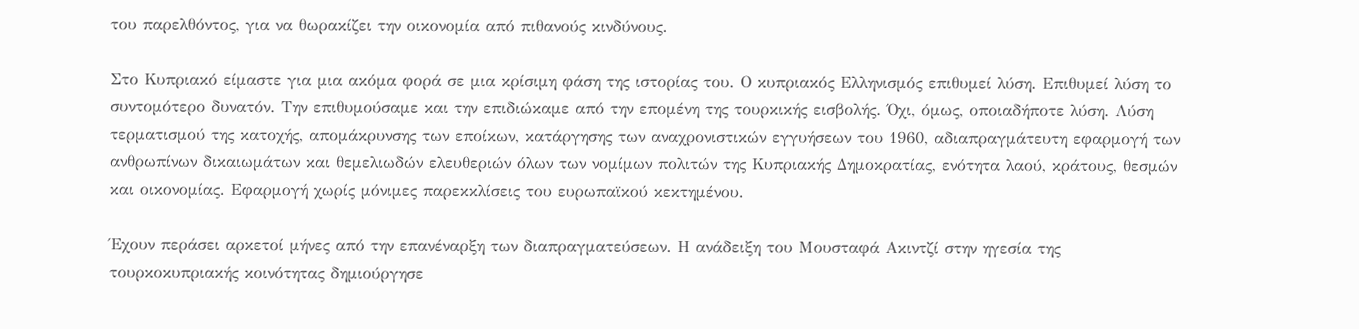του παρελθόντος, για να θωρακίζει την οικονομία από πιθανούς κινδύνους.

Στο Κυπριακό είμαστε για μια ακόμα φορά σε μια κρίσιμη φάση της ιστορίας του. Ο κυπριακός Ελληνισμός επιθυμεί λύση. Επιθυμεί λύση το συντομότερο δυνατόν. Την επιθυμούσαμε και την επιδιώκαμε από την επομένη της τουρκικής εισβολής. Όχι, όμως, οποιαδήποτε λύση. Λύση τερματισμού της κατοχής, απομάκρυνσης των εποίκων, κατάργησης των αναχρονιστικών εγγυήσεων του 1960, αδιαπραγμάτευτη εφαρμογή των ανθρωπίνων δικαιωμάτων και θεμελιωδών ελευθεριών όλων των νομίμων πολιτών της Κυπριακής Δημοκρατίας, ενότητα λαού, κράτους, θεσμών και οικονομίας. Εφαρμογή χωρίς μόνιμες παρεκκλίσεις του ευρωπαϊκού κεκτημένου.

Έχουν περάσει αρκετοί μήνες από την επανέναρξη των διαπραγματεύσεων. Η ανάδειξη του Μουσταφά Ακιντζί στην ηγεσία της τουρκοκυπριακής κοινότητας δημιούργησε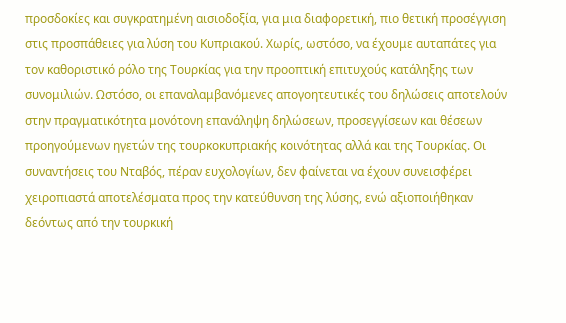προσδοκίες και συγκρατημένη αισιοδοξία, για μια διαφορετική, πιο θετική προσέγγιση στις προσπάθειες για λύση του Κυπριακού. Χωρίς, ωστόσο, να έχουμε αυταπάτες για τον καθοριστικό ρόλο της Τουρκίας για την προοπτική επιτυχούς κατάληξης των συνομιλιών. Ωστόσο, οι επαναλαμβανόμενες απογοητευτικές του δηλώσεις αποτελούν στην πραγματικότητα μονότονη επανάληψη δηλώσεων, προσεγγίσεων και θέσεων προηγούμενων ηγετών της τουρκοκυπριακής κοινότητας αλλά και της Τουρκίας. Οι συναντήσεις του Νταβός, πέραν ευχολογίων, δεν φαίνεται να έχουν συνεισφέρει χειροπιαστά αποτελέσματα προς την κατεύθυνση της λύσης, ενώ αξιοποιήθηκαν δεόντως από την τουρκική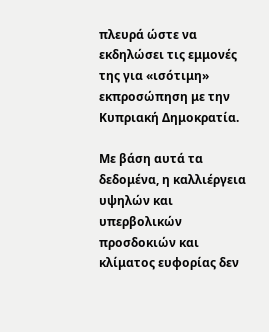πλευρά ώστε να εκδηλώσει τις εμμονές της για «ισότιμη» εκπροσώπηση με την Κυπριακή Δημοκρατία.

Με βάση αυτά τα δεδομένα, η καλλιέργεια υψηλών και υπερβολικών προσδοκιών και κλίματος ευφορίας δεν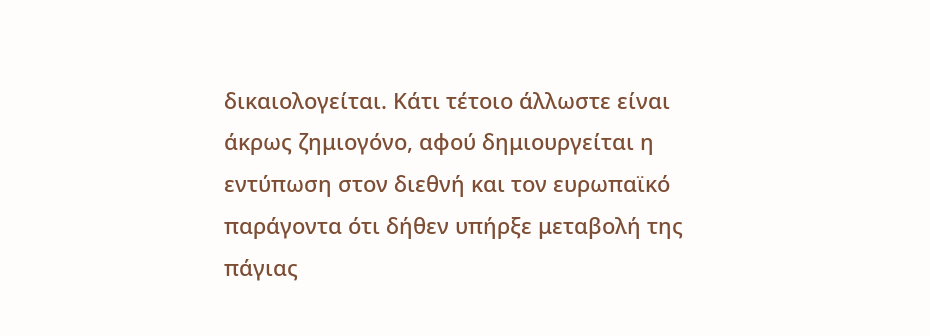δικαιολογείται. Κάτι τέτοιο άλλωστε είναι άκρως ζημιογόνο, αφού δημιουργείται η εντύπωση στον διεθνή και τον ευρωπαϊκό παράγοντα ότι δήθεν υπήρξε μεταβολή της πάγιας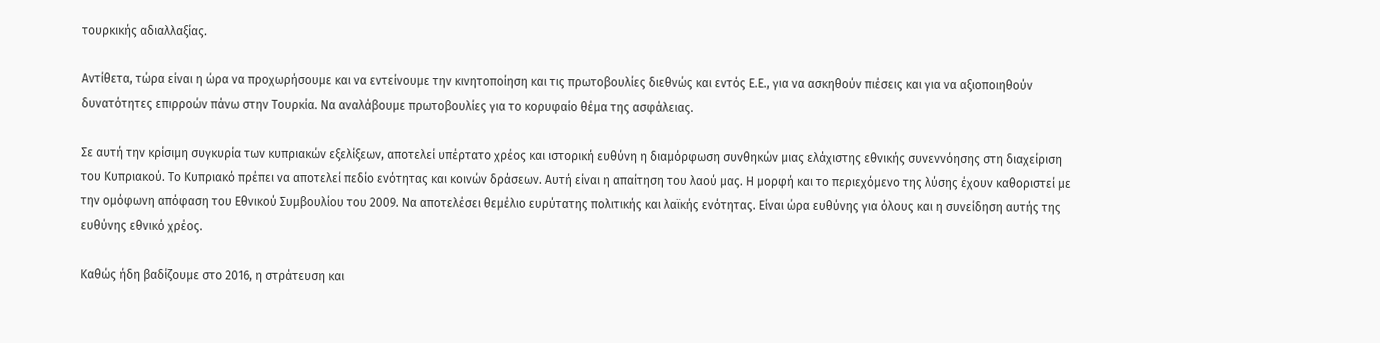τουρκικής αδιαλλαξίας.

Αντίθετα, τώρα είναι η ώρα να προχωρήσουμε και να εντείνουμε την κινητοποίηση και τις πρωτοβουλίες διεθνώς και εντός Ε.Ε., για να ασκηθούν πιέσεις και για να αξιοποιηθούν δυνατότητες επιρροών πάνω στην Τουρκία. Να αναλάβουμε πρωτοβουλίες για το κορυφαίο θέμα της ασφάλειας.

Σε αυτή την κρίσιμη συγκυρία των κυπριακών εξελίξεων, αποτελεί υπέρτατο χρέος και ιστορική ευθύνη η διαμόρφωση συνθηκών μιας ελάχιστης εθνικής συνεννόησης στη διαχείριση του Κυπριακού. Το Κυπριακό πρέπει να αποτελεί πεδίο ενότητας και κοινών δράσεων. Αυτή είναι η απαίτηση του λαού μας. Η μορφή και το περιεχόμενο της λύσης έχουν καθοριστεί με την ομόφωνη απόφαση του Εθνικού Συμβουλίου του 2009. Να αποτελέσει θεμέλιο ευρύτατης πολιτικής και λαϊκής ενότητας. Είναι ώρα ευθύνης για όλους και η συνείδηση αυτής της ευθύνης εθνικό χρέος.

Καθώς ήδη βαδίζουμε στο 2016, η στράτευση και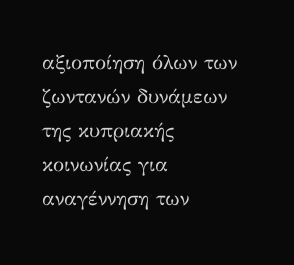αξιοποίηση όλων των ζωντανών δυνάμεων της κυπριακής κοινωνίας για αναγέννηση των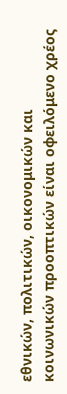εθνικών, πολιτικών, οικονομικών και κοινωνικών προοπτικών είναι οφειλόμενο χρέος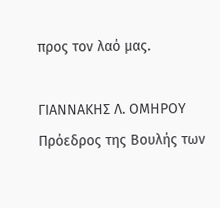προς τον λαό μας.

ΓΙΑΝΝΑΚΗΣ Λ. ΟΜΗΡΟΥ
Πρόεδρος της Βουλής των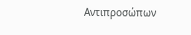Αντιπροσώπων